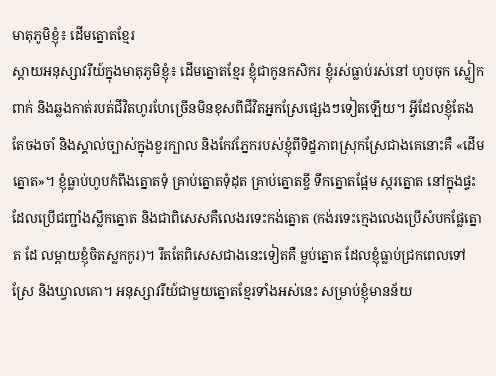មាតុភូមិខ្ញុំ៖ ដើមត្នោតខ្មែរ
ស្តាយអនុស្សាវរីយ៍ក្នុងមាតុភូមិខ្ញុំ៖ ដើមត្នោតខ្មែរ ខ្ញុំជាកូនកសិករ ខ្ញុំរស់ធ្លាប់រស់នៅ ហូបចុក ស្លៀកពាក់ និងឆ្លងកាត់របត់ជីវិតហូរហែច្រើនមិនខុសពីជីវិតអ្នកស្រែផ្សេងៗទៀតឡើយ។ អ្វីដែលខ្ញុំតែងតែចងចាំ និងស្គាល់ច្បាស់ក្នុងខួរក្បាល និងកែវភ្នែករបស់ខ្ញុំពីទិដ្ខភាពស្រុកស្រែជាងគេនោះគឺ «ដើមត្នោត»។ ខ្ញុំធ្លាប់ហូបកំពីងត្នោតទុំ គ្រាប់ត្នោតទុំដុត គ្រាប់ត្នោតខ្ចី ទឹកត្នោតផ្អែម ស្ករត្នោត នៅក្នុងផ្ទះដែលប្រើជញ្ជាំងស្លឹកត្នោត និងជាពិសេសគឺលេងរទេះកង់ត្នោត (កង់រទេះក្មេងលេងប្រើសំបកផ្លែត្នោត ដែ លម្តាយខ្ញុំចិតស្លកកូរ)។ រឹតតែពិសេសជាងនេះទៀតគឺ ម្លប់ត្នោត ដែលខ្ញុំធ្លាប់ជ្រកពេលទៅស្រែ និងឃ្វាលគោ។ អនុស្សាវរីយ៍ជាមួយត្នោតខ្មែរទាំងអស់នេះ សម្រាប់ខ្ញុំមានន័យ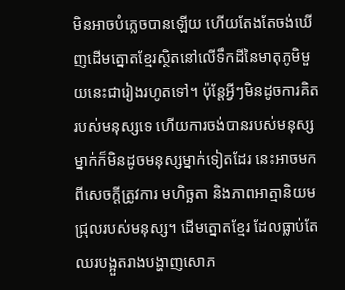មិនអាចបំភ្លេចបានឡើយ ហើយតែងតែចង់ឃើញដើមត្នោតខ្មែរស្ថិតនៅលើទឹកដីនៃមាតុភូមិមួយនេះជារៀងរហូតទៅ។ ប៉ុន្តែអ្វីៗមិនដូចការគិតរបស់មនុស្សទេ ហើយការចង់បានរបស់មនុស្សម្នាក់ក៏មិនដូចមនុស្សម្នាក់ទៀតដែរ នេះអាចមកពីសេចក្តីត្រូវការ មហិច្ឆតា និងភាពអាត្មានិយមជ្រុលរបស់មនុស្ស។ ដើមត្នោតខ្មែរ ដែលធ្លាប់តែឈរបង្អួតរាងបង្ហាញសោភ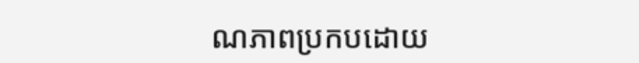ណភាពប្រកបដោយ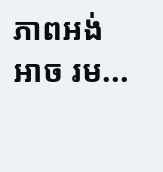ភាពអង់អាច រម...